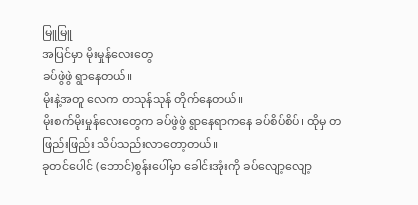မြူမြူ
အပြင်မှာ မိုးမှုန်လေးတွေ
ခပ်ဖွဲဖွဲ ရွာနေတယ်။
မိုးနဲ့အတူ လေက တသုန်သုန် တိုက်နေတယ်။
မိုးစက်မိုးမှုန်လေးတွေက ခပ်ဖွဲဖွဲ ရွာနေရာကနေ ခပ်စိပ်စိပ်၊ ထိုမှ တဖြည်းဖြည်း သိပ်သည်းလာတော့တယ်။
ခုတင်ပေါင် (ဘောင်)စွန်းပေါ်မှာ ခေါင်းအုံးကို ခပ်လျော့လျော့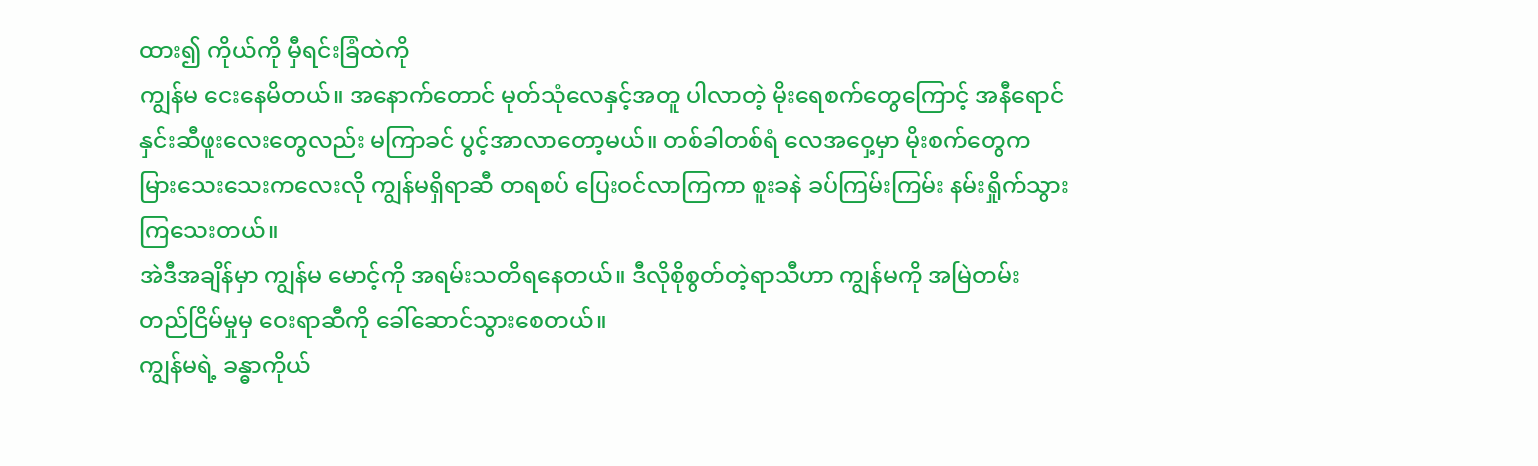ထား၍ ကိုယ်ကို မှီရင်းခြံထဲကို
ကျွန်မ ငေးနေမိတယ်။ အနောက်တောင် မုတ်သုံလေနှင့်အတူ ပါလာတဲ့ မိုးရေစက်တွေကြောင့် အနီရောင်
နှင်းဆီဖူးလေးတွေလည်း မကြာခင် ပွင့်အာလာတော့မယ်။ တစ်ခါတစ်ရံ လေအဝှေ့မှာ မိုးစက်တွေက
မြားသေးသေးကလေးလို ကျွန်မရှိရာဆီ တရစပ် ပြေးဝင်လာကြကာ စူးခနဲ ခပ်ကြမ်းကြမ်း နမ်းရှိုက်သွားကြသေးတယ်။
အဲဒီအချိန်မှာ ကျွန်မ မောင့်ကို အရမ်းသတိရနေတယ်။ ဒီလိုစိုစွတ်တဲ့ရာသီဟာ ကျွန်မကို အမြဲတမ်း
တည်ငြိမ်မှုမှ ဝေးရာဆီကို ခေါ်ဆောင်သွားစေတယ်။
ကျွန်မရဲ့ ခန္ဓာကိုယ်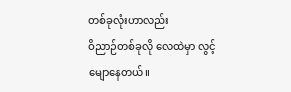တစ်ခုလုံးဟာလည်း
ဝိညာဉ်တစ်ခုလို လေထဲမှာ လွင့်မျောနေတယ်။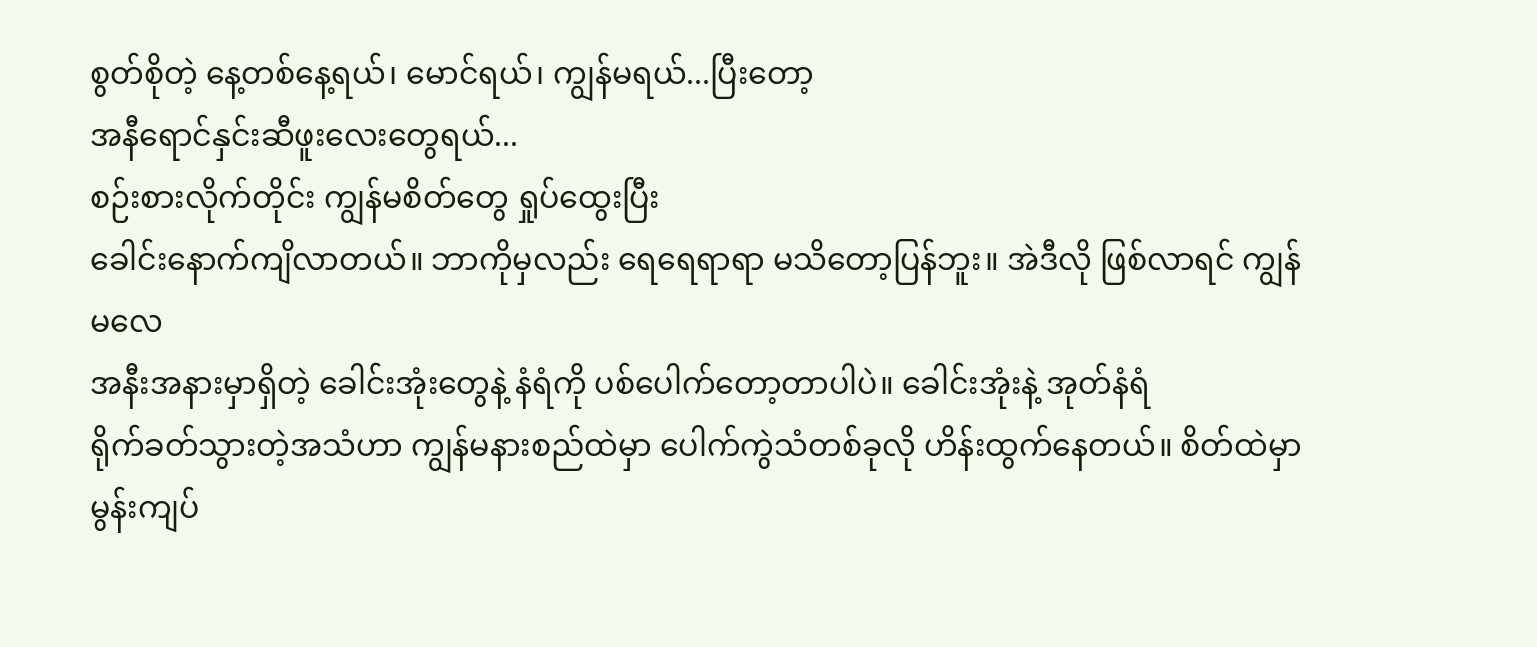စွတ်စိုတဲ့ နေ့တစ်နေ့ရယ်၊ မောင်ရယ်၊ ကျွန်မရယ်...ပြီးတော့
အနီရောင်နှင်းဆီဖူးလေးတွေရယ်...
စဉ်းစားလိုက်တိုင်း ကျွန်မစိတ်တွေ ရှုပ်ထွေးပြီး
ခေါင်းနောက်ကျိလာတယ်။ ဘာကိုမှလည်း ရေရေရာရာ မသိတော့ပြန်ဘူး။ အဲဒီလို ဖြစ်လာရင် ကျွန်မလေ
အနီးအနားမှာရှိတဲ့ ခေါင်းအုံးတွေနဲ့ နံရံကို ပစ်ပေါက်တော့တာပါပဲ။ ခေါင်းအုံးနဲ့ အုတ်နံရံ
ရိုက်ခတ်သွားတဲ့အသံဟာ ကျွန်မနားစည်ထဲမှာ ပေါက်ကွဲသံတစ်ခုလို ဟိန်းထွက်နေတယ်။ စိတ်ထဲမှာ
မွန်းကျပ်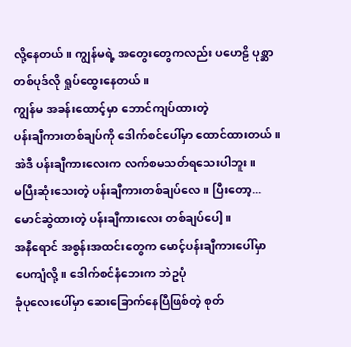လို့နေတယ်။ ကျွန်မရဲ့ အတွေးတွေကလည်း ပဟေဠိ ပုစ္ဆာတစ်ပုဒ်လို ရှုပ်ထွေးနေတယ်။
ကျွန်မ အခန်းထောင့်မှာ ဘောင်ကျပ်ထားတဲ့
ပန်းချီကားတစ်ချပ်ကို ဒေါက်စင်ပေါ်မှာ ထောင်ထားတယ်။ အဲဒီ ပန်းချီကားလေးက လက်စမသတ်ရသေးပါဘူး။
မပြီးဆုံးသေးတဲ့ ပန်းချီကားတစ်ချပ်လေ။ ပြီးတော့... မောင်ဆွဲထားတဲ့ ပန်းချီကားလေး တစ်ချပ်ပေါ့။
အနီရောင် အစွန်းအထင်းတွေက မောင့်ပန်းချီကားပေါ်မှာ ပေကျံလို့။ ဒေါက်စင်နံဘေးက ဘဲဥပုံ
ခုံပုလေးပေါ်မှာ ဆေးခြောက်နေပြီဖြစ်တဲ့ စုတ်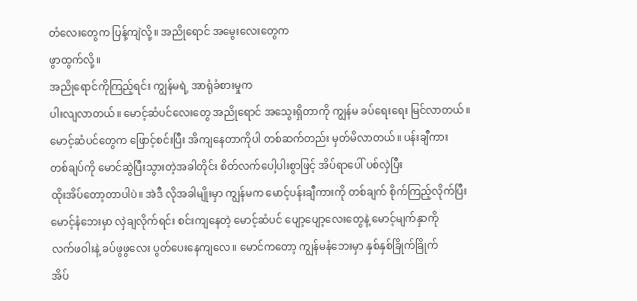တံလေးတွေက ပြန့်ကျဲလို့။ အညိုရောင် အမွေးလေးတွေက
ဖွာထွက်လို့။
အညိုရောင်ကိုကြည့်ရင်း ကျွန်မရဲ့ အာရုံခံစားမှုက
ပါးလျလာတယ်။ မောင့်ဆံပင်လေးတွေ အညိုရောင် အသွေးရှိတာကို ကျွန်မ ခပ်ရေးရေး မြင်လာတယ်။
မောင့်ဆံပင်တွေက ဖြောင့်စင်းပြီး အိကျနေတာကိုပါ တစ်ဆက်တည်း မှတ်မိလာတယ်။ ပန်းချီကား
တစ်ချပ်ကို မောင်ဆွဲပြီးသွားတဲ့အခါတိုင်း စိတ်လက်ပေါ့ပါးစွာဖြင့် အိပ်ရာပေါ် ပစ်လှဲပြီး
ထိုးအိပ်တော့တာပါပဲ။ အဲဒီ လိုအခါမျိုးမှာ ကျွန်မက မောင့်ပန်းချီကားကို တစ်ချက် စိုက်ကြည့်လိုက်ပြီး
မောင့်နံဘေးမှာ လှဲချလိုက်ရင်း စင်းကျနေတဲ့ မောင့်ဆံပင် ပျော့ပျော့လေးတွေနဲ့ မောင့်မျက်နှာကို
လက်ဖဝါးနဲ့ ခပ်ဖွဖွလေး ပွတ်ပေးနေကျလေ။ မောင်ကတော့ ကျွန်မနံဘေးမှာ နှစ်နှစ်ခြိုက်ခြိုက်
အိပ်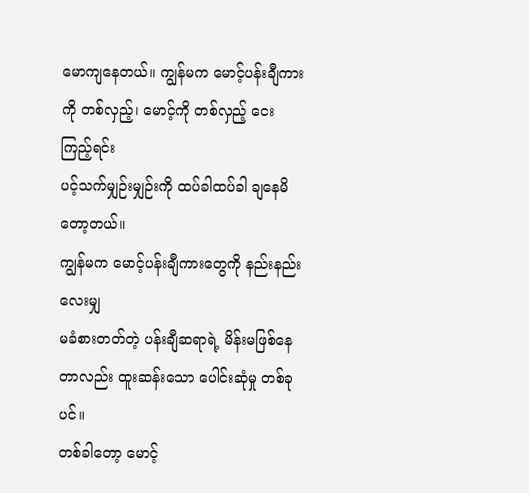မောကျနေတယ်။ ကျွန်မက မောင့်ပန်းချီကားကို တစ်လှည့်၊ မောင့်ကို တစ်လှည့် ငေးကြည့်ရင်း
ပင့်သက်မျှဉ်းမျှဉ်းကို ထပ်ခါထပ်ခါ ချနေမိတော့တယ်။
ကျွန်မက မောင့်ပန်းချီကားတွေကို နည်းနည်းလေးမျှ
မခံစားတတ်တဲ့ ပန်းချီဆရာရဲ့ မိန်းမဖြစ်နေတာလည်း ထူးဆန်းသော ပေါင်းဆုံမှု တစ်ခုပင်။
တစ်ခါတော့ မောင့်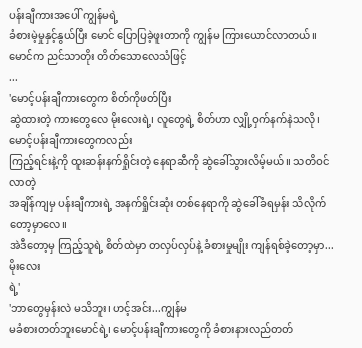ပန်းချီကားအပေါ် ကျွန်မရဲ့
ခံစားမဲ့မှုနှင့်နွယ်ပြီး မောင် ပြောပြခဲ့ဖူးတာကို ကျွန်မ ကြားယောင်လာတယ်။
မောင်က ညင်သာတိုး တိတ်သောလေသံဖြင့်
...
'မောင့်ပန်းချီကားတွေက စိတ်ကိုဖတ်ပြီး
ဆွဲထားတဲ့ ကားတွေလေ မိုးလေးရဲ့၊ လူတွေရဲ့ စိတ်ဟာ လျှို့ဝှက်နက်နဲသလို၊ မောင့်ပန်းချီကားတွေကလည်း
ကြည့်ရင်းနဲ့ကို ထူးဆန်းနက်ရှိုင်းတဲ့ နေရာဆီကို ဆွဲခေါ်သွားလိမ့်မယ်။ သတိဝင်လာတဲ့
အချိန်ကျမှ ပန်းချီကားရဲ့ အနက်ရှိုင်းဆုံး တစ်နေရာကို ဆွဲခေါ်ခံရမှန်း သိလိုက်တော့မှာလေ။
အဲဒီတော့မှ ကြည့်သူရဲ့ စိတ်ထဲမှာ တလှပ်လှပ်နဲ့ ခံစားမှုမျိုး ကျန်ရစ်ခဲ့တော့မှာ...မိုးလေး
ရဲ့'
'ဘာတွေမှန်းလဲ မသိဘူး၊ ဟင့်အင်း...ကျွန်မ
မခံစားတတ်ဘူးမောင်ရဲ့၊ မောင့်ပန်းချီကားတွေကို ခံစားနားလည်တတ်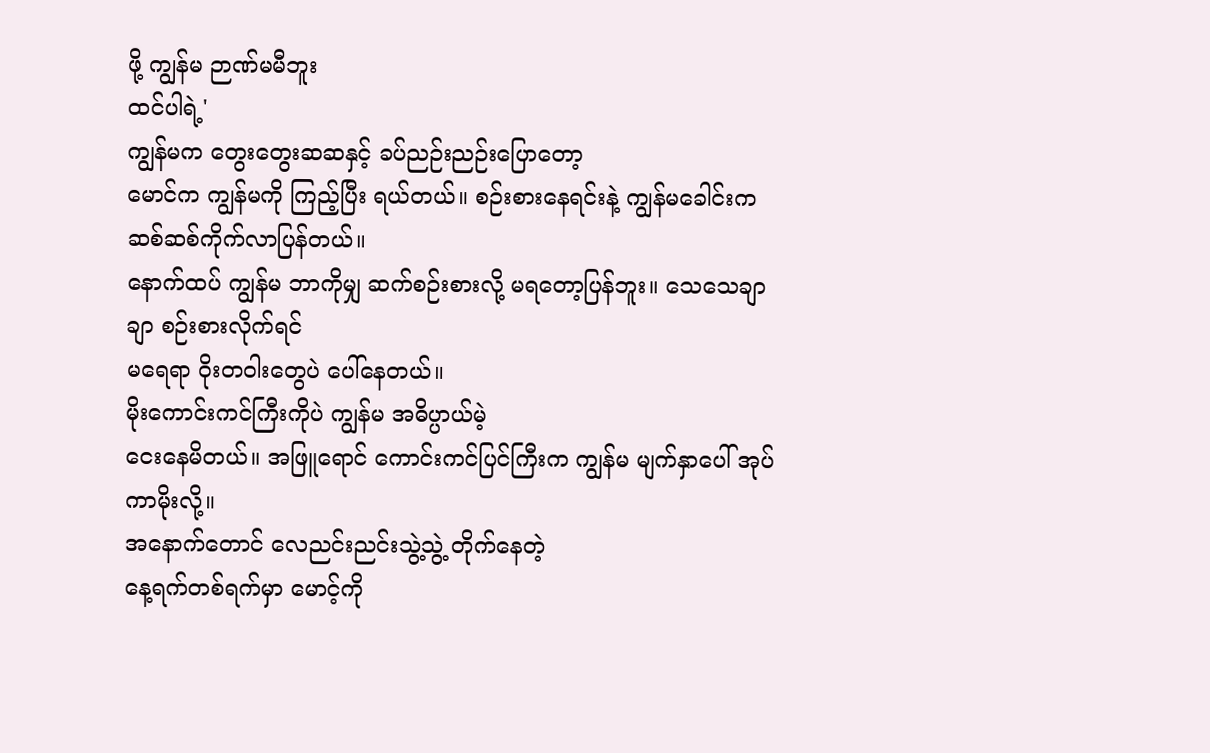ဖို့ ကျွန်မ ဉာဏ်မမီဘူး
ထင်ပါရဲ့'
ကျွန်မက တွေးတွေးဆဆနှင့် ခပ်ညဉ်းညဉ်းပြောတော့
မောင်က ကျွန်မကို ကြည့်ပြီး ရယ်တယ်။ စဉ်းစားနေရင်းနဲ့ ကျွန်မခေါင်းက ဆစ်ဆစ်ကိုက်လာပြန်တယ်။
နောက်ထပ် ကျွန်မ ဘာကိုမျှ ဆက်စဉ်းစားလို့ မရတော့ပြန်ဘူး။ သေသေချာချာ စဉ်းစားလိုက်ရင်
မရေရာ ဝိုးတဝါးတွေပဲ ပေါ်နေတယ်။
မိုးကောင်းကင်ကြီးကိုပဲ ကျွန်မ အဓိပ္ပာယ်မဲ့
ငေးနေမိတယ်။ အဖြူရောင် ကောင်းကင်ပြင်ကြီးက ကျွန်မ မျက်နှာပေါ် အုပ်ကာမိုးလို့။
အနောက်တောင် လေညင်းညင်းသွဲ့သွဲ့ တိုက်နေတဲ့
နေ့ရက်တစ်ရက်မှာ မောင့်ကို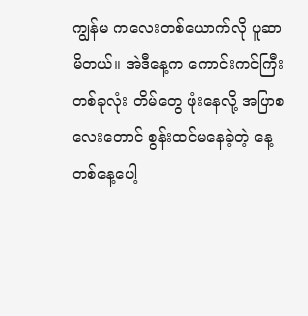ကျွန်မ ကလေးတစ်ယောက်လို ပူဆာမိတယ်။ အဲဒီနေ့က ကောင်းကင်ကြီး
တစ်ခုလုံး တိမ်တွေ ဖုံးနေလို့ အပြာစလေးတောင် စွန်းထင်မနေခဲ့တဲ့ နေ့တစ်နေ့ပေါ့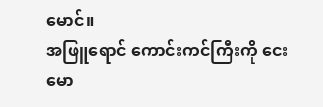မောင်။
အဖြူရောင် ကောင်းကင်ကြီးကို ငေးမော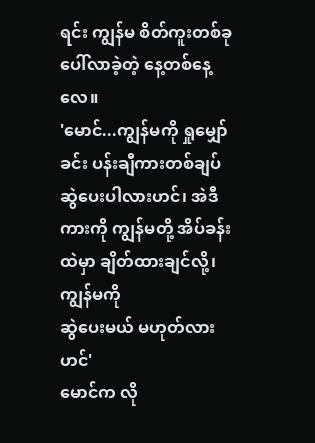ရင်း ကျွန်မ စိတ်ကူးတစ်ခု ပေါ်လာခဲ့တဲ့ နေ့တစ်နေ့လေ။
'မောင်...ကျွန်မကို ရှုမျှော်ခင်း ပန်းချီကားတစ်ချပ်
ဆွဲပေးပါလားဟင်၊ အဲဒီကားကို ကျွန်မတို့ အိပ်ခန်းထဲမှာ ချိတ်ထားချင်လို့၊ ကျွန်မကို
ဆွဲပေးမယ် မဟုတ်လားဟင်'
မောင်က လို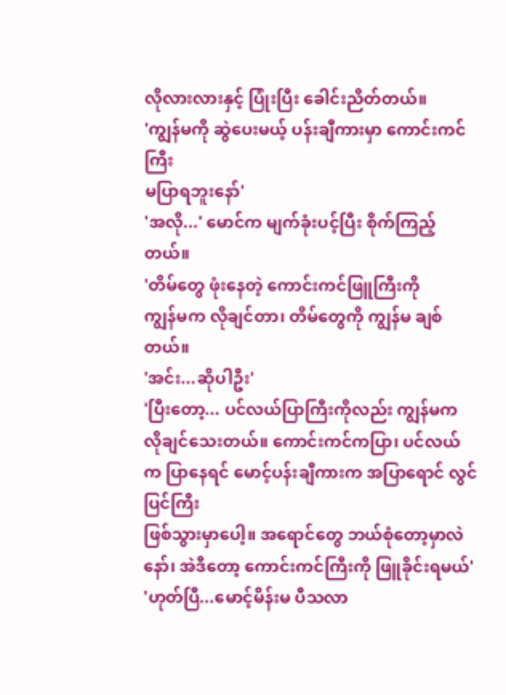လိုလားလားနှင့် ပြုံးပြီး ခေါင်းညိတ်တယ်။
'ကျွန်မကို ဆွဲပေးမယ့် ပန်းချီကားမှာ ကောင်းကင်ကြီး
မပြာရဘူးနော်'
'အလို...' မောင်က မျက်ခုံးပင့်ပြီး စိုက်ကြည့်တယ်။
'တိမ်တွေ ဖုံးနေတဲ့ ကောင်းကင်ဖြူကြီးကို
ကျွန်မက လိုချင်တာ၊ တိမ်တွေကို ကျွန်မ ချစ်တယ်။
'အင်း...ဆိုပါဦး'
'ပြီးတော့... ပင်လယ်ပြာကြီးကိုလည်း ကျွန်မက
လိုချင်သေးတယ်။ ကောင်းကင်ကပြာ၊ ပင်လယ်က ပြာနေရင် မောင့်ပန်းချီကားက အပြာရောင် လွင်ပြင်ကြီး
ဖြစ်သွားမှာပေါ့။ အရောင်တွေ ဘယ်စုံတော့မှာလဲနော်၊ အဲဒီတော့ ကောင်းကင်ကြီးကို ဖြူခိုင်းရမယ်'
'ဟုတ်ပြီ...မောင့်မိန်းမ ပီသလာ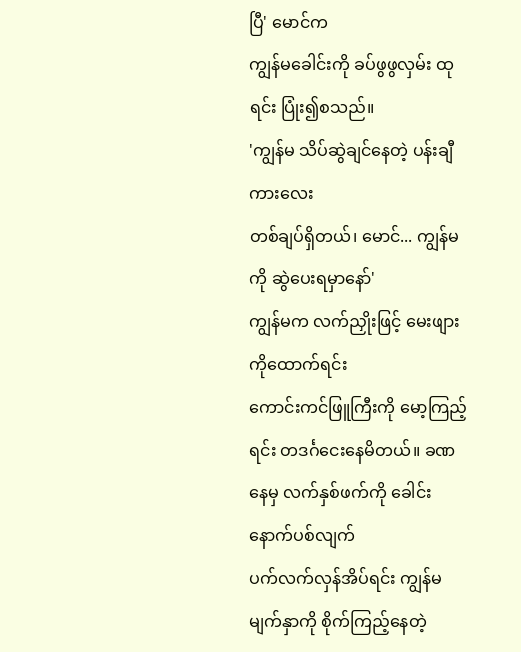ပြီ' မောင်က
ကျွန်မခေါင်းကို ခပ်ဖွဖွလှမ်း ထုရင်း ပြုံး၍စသည်။
'ကျွန်မ သိပ်ဆွဲချင်နေတဲ့ ပန်းချီကားလေး
တစ်ချပ်ရှိတယ်၊ မောင်... ကျွန်မကို ဆွဲပေးရမှာနော်'
ကျွန်မက လက်ညှိုးဖြင့် မေးဖျားကိုထောက်ရင်း
ကောင်းကင်ဖြူကြီးကို မော့ကြည့်ရင်း တဒင်္ဂငေးနေမိတယ်။ ခဏနေမှ လက်နှစ်ဖက်ကို ခေါင်းနောက်ပစ်လျက်
ပက်လက်လှန်အိပ်ရင်း ကျွန်မမျက်နှာကို စိုက်ကြည့်နေတဲ့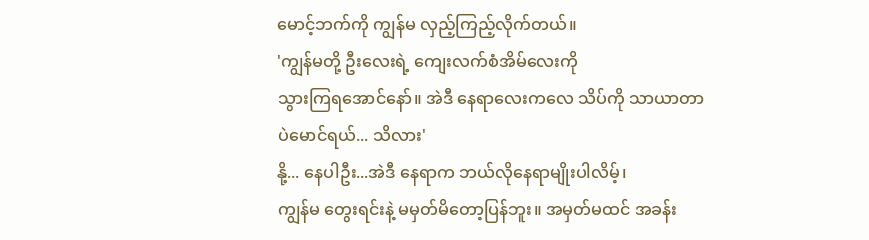မောင့်ဘက်ကို ကျွန်မ လှည့်ကြည့်လိုက်တယ်။
'ကျွန်မတို့ ဦးလေးရဲ့ ကျေးလက်စံအိမ်လေးကို
သွားကြရအောင်နော်။ အဲဒီ နေရာလေးကလေ သိပ်ကို သာယာတာပဲမောင်ရယ်... သိလား'
နို့... နေပါဦး...အဲဒီ နေရာက ဘယ်လိုနေရာမျိုးပါလိမ့်၊
ကျွန်မ တွေးရင်းနဲ့ မမှတ်မိတော့ပြန်ဘူး။ အမှတ်မထင် အခန်း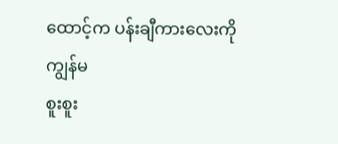ထောင့်က ပန်းချီကားလေးကို ကျွန်မ
စူးစူး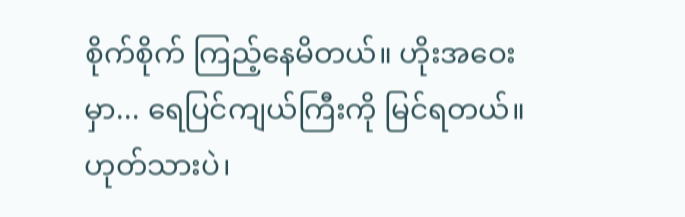စိုက်စိုက် ကြည့်နေမိတယ်။ ဟိုးအဝေးမှာ... ရေပြင်ကျယ်ကြီးကို မြင်ရတယ်။
ဟုတ်သားပဲ၊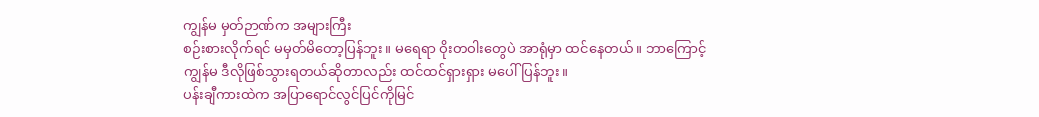ကျွန်မ မှတ်ဉာဏ်က အများကြီး
စဉ်းစားလိုက်ရင် မမှတ်မိတော့ပြန်ဘူး။ မရေရာ ဝိုးတဝါးတွေပဲ အာရုံမှာ ထင်နေတယ်။ ဘာကြောင့်
ကျွန်မ ဒီလိုဖြစ်သွားရတယ်ဆိုတာလည်း ထင်ထင်ရှားရှား မပေါ်ပြန်ဘူး။
ပန်းချီကားထဲက အပြာရောင်လွင်ပြင်ကိုမြင်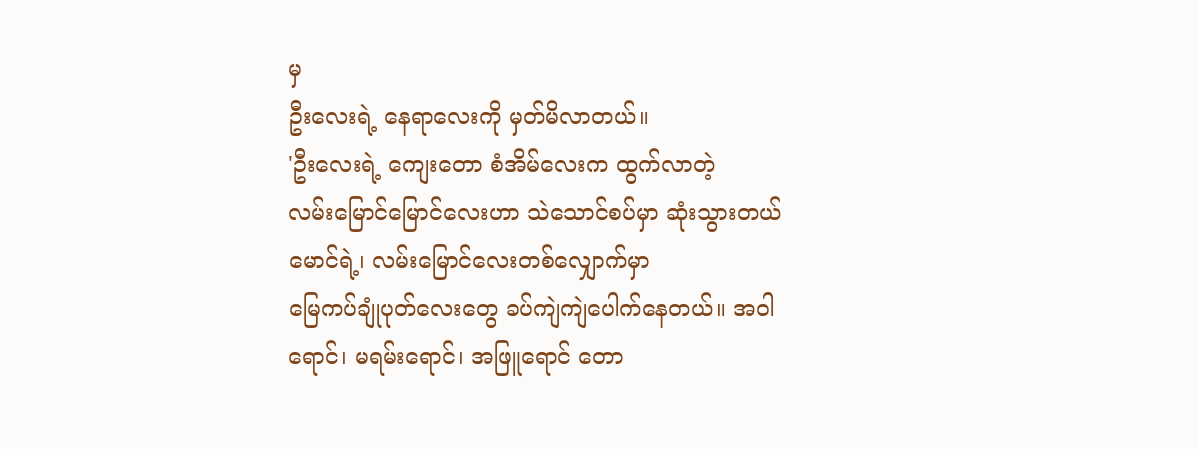မှ
ဦးလေးရဲ့ နေရာလေးကို မှတ်မိလာတယ်။
'ဦးလေးရဲ့ ကျေးတော စံအိမ်လေးက ထွက်လာတဲ့
လမ်းမြောင်မြောင်လေးဟာ သဲသောင်စပ်မှာ ဆုံးသွားတယ် မောင်ရဲ့၊ လမ်းမြောင်လေးတစ်လျှောက်မှာ
မြေကပ်ချုံပုတ်လေးတွေ ခပ်ကျဲကျဲပေါက်နေတယ်။ အဝါရောင်၊ မရမ်းရောင်၊ အဖြူရောင် တော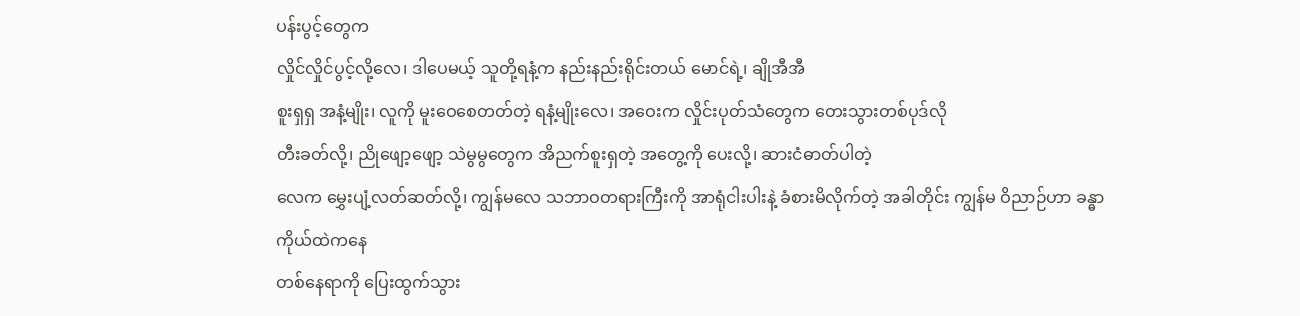ပန်းပွင့်တွေက
လှိုင်လှိုင်ပွင့်လို့လေ၊ ဒါပေမယ့် သူတို့ရနံ့က နည်းနည်းရိုင်းတယ် မောင်ရဲ့၊ ချိုအီအီ
စူးရှရှ အနံ့မျိုး၊ လူကို မူးဝေစေတတ်တဲ့ ရနံ့မျိုးလေ၊ အဝေးက လှိုင်းပုတ်သံတွေက တေးသွားတစ်ပုဒ်လို
တီးခတ်လို့၊ ညိုဖျော့ဖျော့ သဲမွမွတွေက အိညက်စူးရှတဲ့ အတွေ့ကို ပေးလို့၊ ဆားငံဓာတ်ပါတဲ့
လေက မွှေးပျံ့လတ်ဆတ်လို့၊ ကျွန်မလေ သဘာဝတရားကြီးကို အာရုံငါးပါးနဲ့ ခံစားမိလိုက်တဲ့ အခါတိုင်း ကျွန်မ ဝိညာဉ်ဟာ ခန္ဓာကိုယ်ထဲကနေ
တစ်နေရာကို ပြေးထွက်သွား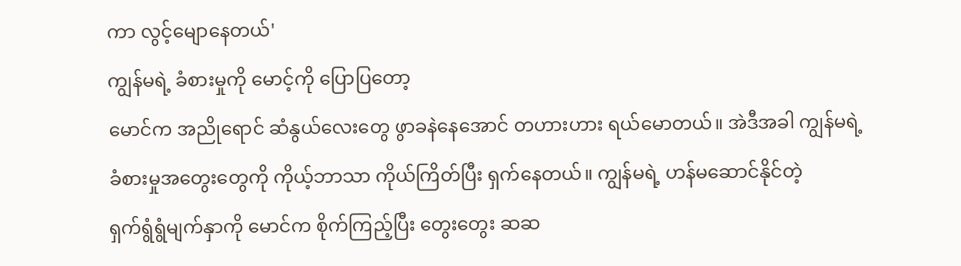ကာ လွင့်မျောနေတယ်'
ကျွန်မရဲ့ ခံစားမှုကို မောင့်ကို ပြောပြတော့
မောင်က အညိုရောင် ဆံနွယ်လေးတွေ ဖွာခနဲနေအောင် တဟားဟား ရယ်မောတယ်။ အဲဒီအခါ ကျွန်မရဲ့
ခံစားမှုအတွေးတွေကို ကိုယ့်ဘာသာ ကိုယ်ကြိတ်ပြီး ရှက်နေတယ်။ ကျွန်မရဲ့ ဟန်မဆောင်နိုင်တဲ့
ရှက်ရွံရွံမျက်နှာကို မောင်က စိုက်ကြည့်ပြီး တွေးတွေး ဆဆ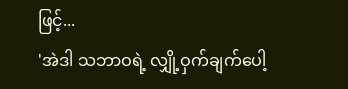ဖြင့်...
'အဲဒါ သဘာဝရဲ့ လျှို့ဝှက်ချက်ပေါ့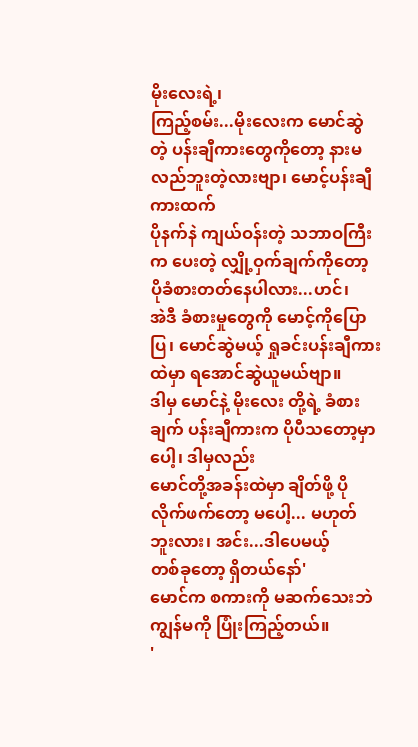မိုးလေးရဲ့၊
ကြည့်စမ်း...မိုးလေးက မောင်ဆွဲတဲ့ ပန်းချီကားတွေကိုတော့ နားမလည်ဘူးတဲ့လားဗျာ၊ မောင့်ပန်းချီကားထက်
ပိုနက်နဲ ကျယ်ဝန်းတဲ့ သဘာဝကြီးက ပေးတဲ့ လျှို့ဝှက်ချက်ကိုတော့ ပိုခံစားတတ်နေပါလား...ဟင်၊
အဲဒီ ခံစားမှုတွေကို မောင့်ကိုပြောပြ၊ မောင်ဆွဲမယ့် ရှုခင်းပန်းချီကားထဲမှာ ရအောင်ဆွဲယူမယ်ဗျာ။
ဒါမှ မောင်နဲ့ မိုးလေး တို့ရဲ့ ခံစားချက် ပန်းချီကားက ပိုပီသတော့မှာပေါ့၊ ဒါမှလည်း
မောင်တို့အခန်းထဲမှာ ချိတ်ဖို့ ပိုလိုက်ဖက်တော့ မပေါ့... မဟုတ်ဘူးလား၊ အင်း...ဒါပေမယ့်
တစ်ခုတော့ ရှိတယ်နော်'
မောင်က စကားကို မဆက်သေးဘဲ ကျွန်မကို ပြုံးကြည့်တယ်။
'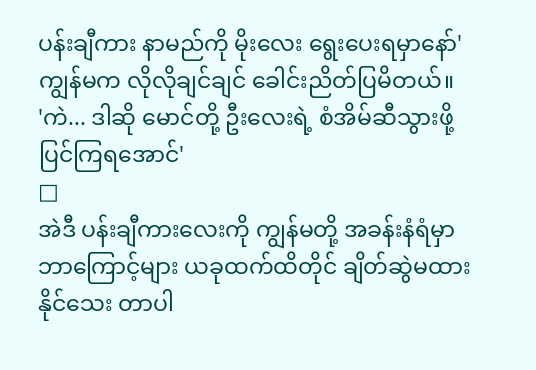ပန်းချီကား နာမည်ကို မိုးလေး ရွေးပေးရမှာနော်'
ကျွန်မက လိုလိုချင်ချင် ခေါင်းညိတ်ပြမိတယ်။
'ကဲ... ဒါဆို မောင်တို့ ဦးလေးရဲ့ စံအိမ်ဆီသွားဖို့
ပြင်ကြရအောင်'
□
အဲဒီ ပန်းချီကားလေးကို ကျွန်မတို့ အခန်းနံရံမှာ
ဘာကြောင့်များ ယခုထက်ထိတိုင် ချိတ်ဆွဲမထားနိုင်သေး တာပါ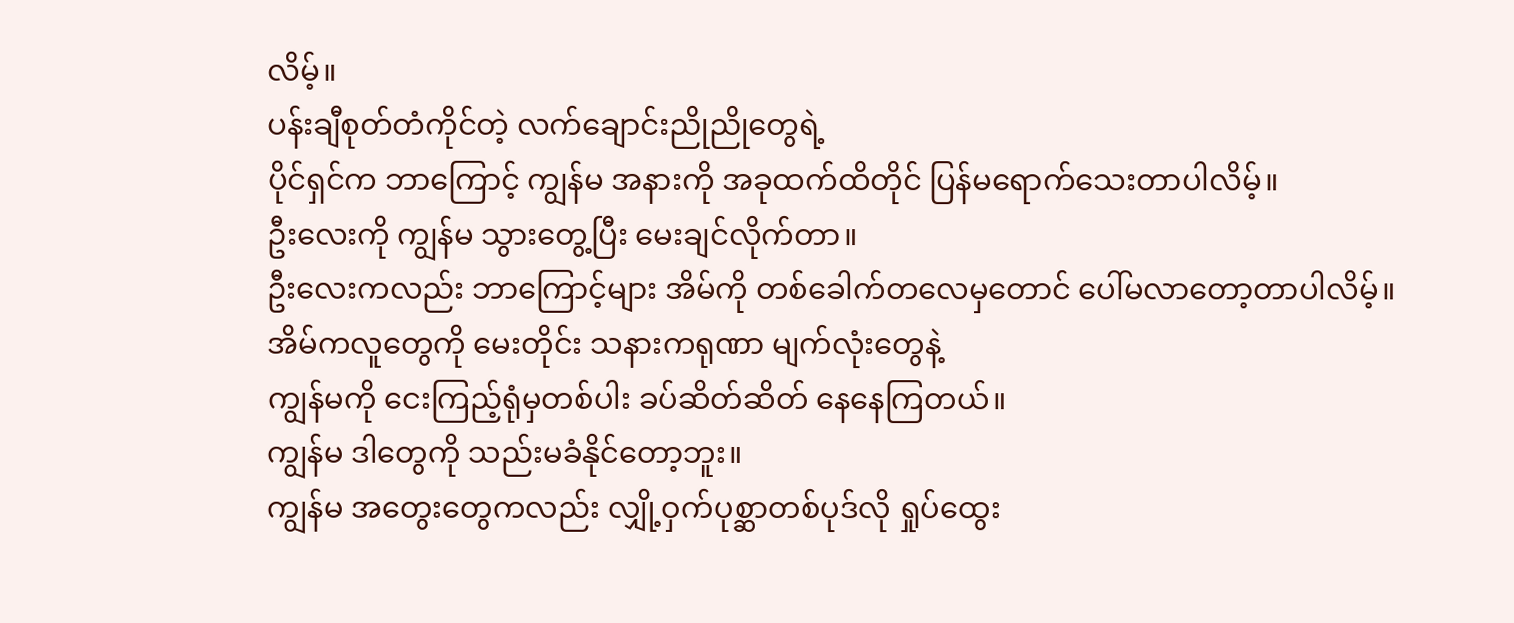လိမ့်။
ပန်းချီစုတ်တံကိုင်တဲ့ လက်ချောင်းညိုညိုတွေရဲ့
ပိုင်ရှင်က ဘာကြောင့် ကျွန်မ အနားကို အခုထက်ထိတိုင် ပြန်မရောက်သေးတာပါလိမ့်။
ဦးလေးကို ကျွန်မ သွားတွေ့ပြီး မေးချင်လိုက်တာ။
ဦးလေးကလည်း ဘာကြောင့်များ အိမ်ကို တစ်ခေါက်တလေမှတောင် ပေါ်မလာတော့တာပါလိမ့်။
အိမ်ကလူတွေကို မေးတိုင်း သနားကရုဏာ မျက်လုံးတွေနဲ့
ကျွန်မကို ငေးကြည့်ရုံမှတစ်ပါး ခပ်ဆိတ်ဆိတ် နေနေကြတယ်။
ကျွန်မ ဒါတွေကို သည်းမခံနိုင်တော့ဘူး။
ကျွန်မ အတွေးတွေကလည်း လျှို့ဝှက်ပုစ္ဆာတစ်ပုဒ်လို ရှုပ်ထွေး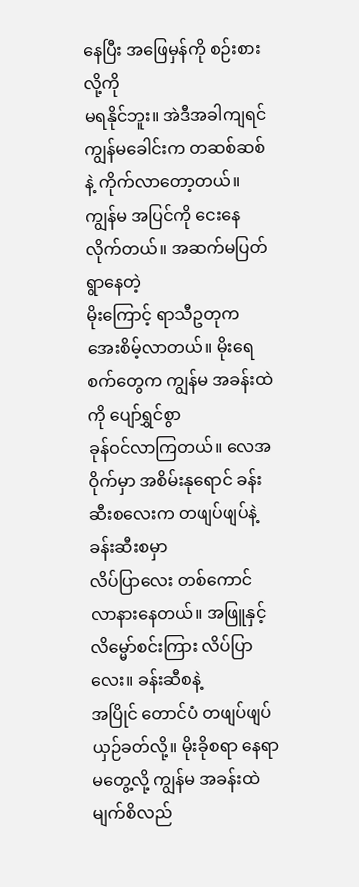နေပြီး အဖြေမှန်ကို စဉ်းစားလို့ကို
မရနိုင်ဘူး။ အဲဒီအခါကျရင် ကျွန်မခေါင်းက တဆစ်ဆစ်နဲ့ ကိုက်လာတော့တယ်။
ကျွန်မ အပြင်ကို ငေးနေလိုက်တယ်။ အဆက်မပြတ်ရွာနေတဲ့
မိုးကြောင့် ရာသီဥတုက အေးစိမ့်လာတယ်။ မိုးရေစက်တွေက ကျွန်မ အခန်းထဲကို ပျော်ရွှင်စွာ
ခုန်ဝင်လာကြတယ်။ လေအဝိုက်မှာ အစိမ်းနုရောင် ခန်းဆီးစလေးက တဖျပ်ဖျပ်နဲ့ ခန်းဆီးစမှာ
လိပ်ပြာလေး တစ်ကောင် လာနားနေတယ်။ အဖြူနှင့် လိမ္မော်စင်းကြား လိပ်ပြာလေး။ ခန်းဆီစနဲ့
အပြိုင် တောင်ပံ တဖျပ်ဖျပ် ယှဉ်ခတ်လို့။ မိုးခိုစရာ နေရာမတွေ့လို့ ကျွန်မ အခန်းထဲ မျက်စိလည်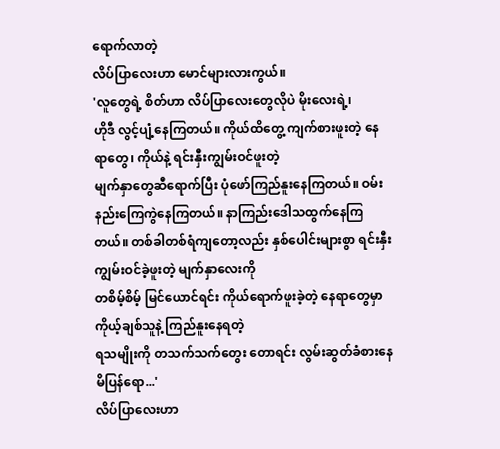ရောက်လာတဲ့
လိပ်ပြာလေးဟာ မောင်များလားကွယ်။
'လူတွေရဲ့ စိတ်ဟာ လိပ်ပြာလေးတွေလိုပဲ မိုးလေးရဲ့၊
ဟိုဒီ လွင့်ပျံ့နေကြတယ်။ ကိုယ်ထိတွေ့ ကျက်စားဖူးတဲ့ နေရာတွေ၊ ကိုယ်နဲ့ ရင်းနှီးကျွမ်းဝင်ဖူးတဲ့
မျက်နှာတွေဆီရောက်ပြီး ပုံဖော်ကြည်နူးနေကြတယ်။ ဝမ်းနည်းကြေကွဲနေကြတယ်။ နာကြည်းဒေါသထွက်နေကြ
တယ်။ တစ်ခါတစ်ရံကျတော့လည်း နှစ်ပေါင်းများစွာ ရင်းနှီးကျွမ်းဝင်ခဲ့ဖူးတဲ့ မျက်နှာလေးကို
တစိမ့်စိမ့် မြင်ယောင်ရင်း ကိုယ်ရောက်ဖူးခဲ့တဲ့ နေရာတွေမှာ ကိုယ့်ချစ်သူနဲ့ ကြည်နူးနေရတဲ့
ရသမျိုးကို တသက်သက်တွေး တောရင်း လွမ်းဆွတ်ခံစားနေ မိပြန်ရော...'
လိပ်ပြာလေးဟာ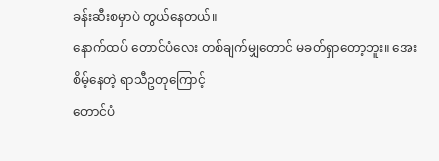ခန်းဆီးစမှာပဲ တွယ်နေတယ်။
နောက်ထပ် တောင်ပံလေး တစ်ချက်မျှတောင် မခတ်ရှာတော့ဘူး။ အေးစိမ့်နေတဲ့ ရာသီဥတုကြောင့်
တောင်ပံ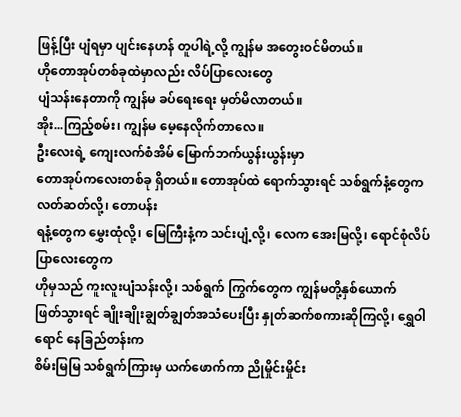ဖြန့်ပြီး ပျံရမှာ ပျင်းနေဟန် တူပါရဲ့လို့ ကျွန်မ အတွေးဝင်မိတယ်။
ဟိုတောအုပ်တစ်ခုထဲမှာလည်း လိပ်ပြာလေးတွေ
ပျံသန်းနေတာကို ကျွန်မ ခပ်ရေးရေး မှတ်မိလာတယ်။
အိုး...ကြည့်စမ်း၊ ကျွန်မ မေ့နေလိုက်တာလေ။
ဦးလေးရဲ့ ကျေးလက်စံအိမ် မြောက်ဘက်ယွန်းယွန်းမှာ
တောအုပ်ကလေးတစ်ခု ရှိတယ်။ တောအုပ်ထဲ ရောက်သွားရင် သစ်ရွက်နံ့တွေက လတ်ဆတ်လို့၊ တောပန်း
ရနံ့တွေက မွှေးထုံလို့၊ မြေကြီးနံ့က သင်းပျံ့လို့၊ လေက အေးမြလို့၊ ရောင်စုံလိပ်ပြာလေးတွေက
ဟိုမှသည် ကူးလူးပျံသန်းလို့၊ သစ်ရွက် ကြွက်တွေက ကျွန်မတို့နှစ်ယောက်
ဖြတ်သွားရင် ချိုးချိုးချွတ်ချွတ်အသံပေးပြီး နှုတ်ဆက်စကားဆိုကြလို့၊ ရွှေဝါရောင် နေခြည်တန်းက
စိမ်းမြမြ သစ်ရွက်ကြားမှ ယက်ဖောက်ကာ ညိုမှိုင်းမှိုင်း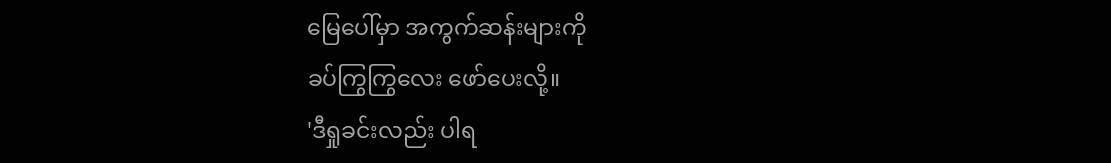မြေပေါ်မှာ အကွက်ဆန်းများကို
ခပ်ကြွကြွလေး ဖော်ပေးလို့။
'ဒီရှုခင်းလည်း ပါရ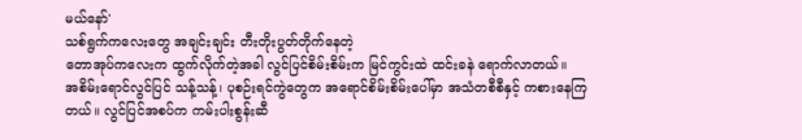မယ်နော်'
သစ်ရွက်ကလေးတွေ အချင်းချင်း တီးတိုးပွတ်တိုက်နေတဲ့
တောအုပ်ကလေးက ထွက်လိုက်တဲ့အခါ လွင်ပြင်စိမ်းစိမ်းက မြင်ကွင်းထဲ ထင်းခနဲ ရောက်လာတယ်။
အစိမ်းရောင်လွင်ပြင် သန့်သန့်၊ ပုစဉ်းရင်ကွဲတွေက အရောင်စိမ်းစိမ်းပေါ်မှာ အသံတစီစီနှင့် ကစားနေကြတယ်။ လွင်ပြင်အစပ်က ကမ်းပါးစွန်းဆီ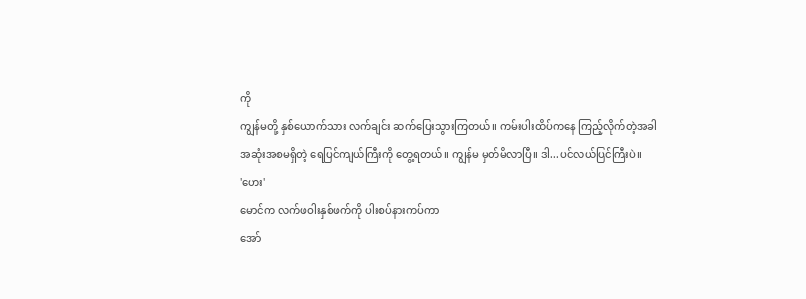ကို
ကျွန်မတို့ နှစ်ယောက်သား လက်ချင်း ဆက်ပြေးသွားကြတယ်။ ကမ်းပါးထိပ်ကနေ ကြည့်လိုက်တဲ့အခါ
အဆုံးအစမရှိတဲ့ ရေပြင်ကျယ်ကြီးကို တွေ့ရတယ်။ ကျွန်မ မှတ်မိလာပြီ။ ဒါ...ပင်လယ်ပြင်ကြီးပဲ။
'ဟေး'
မောင်က လက်ဖဝါးနှစ်ဖက်ကို ပါးစပ်နားကပ်ကာ
အော်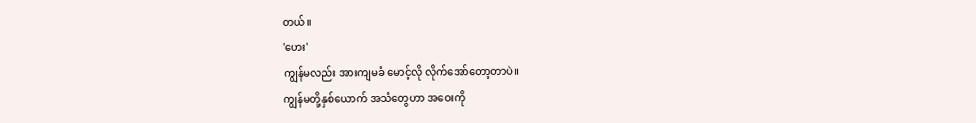တယ်။
'ဟေး'
ကျွန်မလည်း အားကျမခံ မောင့်လို လိုက်အော်တော့တာပဲ။
ကျွန်မတို့နှစ်ယောက် အသံတွေဟာ အဝေးကို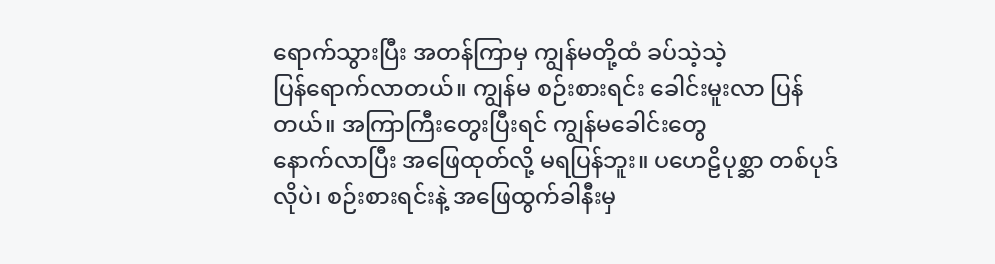ရောက်သွားပြီး အတန်ကြာမှ ကျွန်မတို့ထံ ခပ်သဲ့သဲ့
ပြန်ရောက်လာတယ်။ ကျွန်မ စဉ်းစားရင်း ခေါင်းမူးလာ ပြန်တယ်။ အကြာကြီးတွေးပြီးရင် ကျွန်မခေါင်းတွေ
နောက်လာပြီး အဖြေထုတ်လို့ မရပြန်ဘူး။ ပဟေဠိပုစ္ဆာ တစ်ပုဒ်လိုပဲ၊ စဉ်းစားရင်းနဲ့ အဖြေထွက်ခါနီးမှ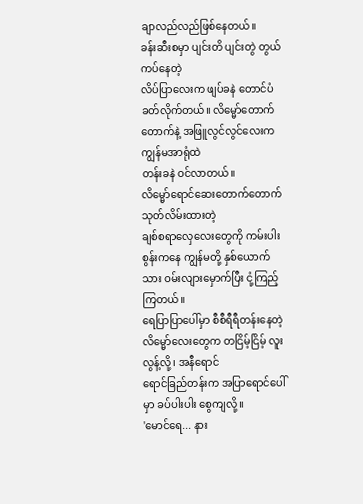ချာလည်လည်ဖြစ်နေတယ်။
ခန်းဆီးစမှာ ပျင်းတိ ပျင်းတွဲ တွယ်ကပ်နေတဲ့
လိပ်ပြာလေးက ဖျပ်ခနဲ တောင်ပံခတ်လိုက်တယ်။ လိမ္မော်တောက်တောက်နဲ့ အဖြူလွင်လွင်လေးက ကျွန်မအာရုံထဲ
တန်းခနဲ ဝင်လာတယ်။
လိမ္မော်ရောင်ဆေးတောက်တောက် သုတ်လိမ်းထားတဲ့
ချစ်စရာလှေလေးတွေကို ကမ်းပါးစွန်းကနေ ကျွန်မတို့ နှစ်ယောက်သား ဝမ်းလျားမှောက်ပြီး ငုံ့ကြည့်ကြတယ်။
ရေပြာပြာပေါ်မှာ စီစီရီရီတန်းနေတဲ့ လိမ္မော်လေးတွေက တငြိမ့်ငြိမ့် လူးလွန့်လို့၊ အနီရောင်
ရောင်ခြည်တန်းက အပြာရောင်ပေါ်မှာ ခပ်ပါးပါး စွေကျလို့။
'မောင်ရေ... နား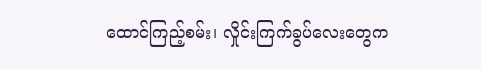ထောင်ကြည့်စမ်း၊ လှိုင်းကြက်ခွပ်လေးတွေက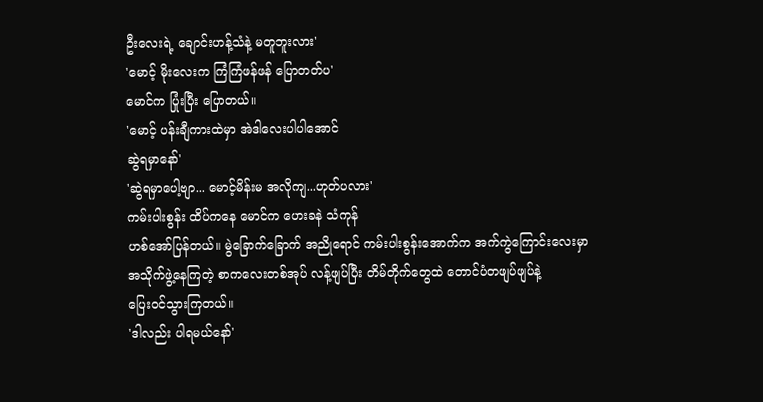ဦးလေးရဲ့ ချောင်းဟန့်သံနဲ့ မတူဘူးလား'
'မောင့် မိုးလေးက ကြံကြံဖန်ဖန် ပြောတတ်ပ'
မောင်က ပြုံးပြီး ပြောတယ်။
'မောင့် ပန်းချီကားထဲမှာ အဲဒါလေးပါပါအောင်
ဆွဲရမှာနော်'
'ဆွဲရမှာပေါ့ဗျာ... မောင့်မိန်းမ အလိုကျ...ဟုတ်ပလား'
ကမ်းပါးစွန်း ထိပ်ကနေ မောင်က ဟေးခနဲ သံကုန်
ဟစ်အော်ပြန်တယ်။ မွဲခြောက်ခြောက် အညိုရောင် ကမ်းပါးစွန်းအောက်က အက်ကွဲကြောင်းလေးမှာ
အသိုက်ဖွဲ့နေကြတဲ့ စာကလေးတစ်အုပ် လန့်ဖျပ်ပြီး တိမ်တိုက်တွေထဲ တောင်ပံတဖျပ်ဖျပ်နဲ့
ပြေးဝင်သွားကြတယ်။
'ဒါလည်း ပါရမယ်နော်'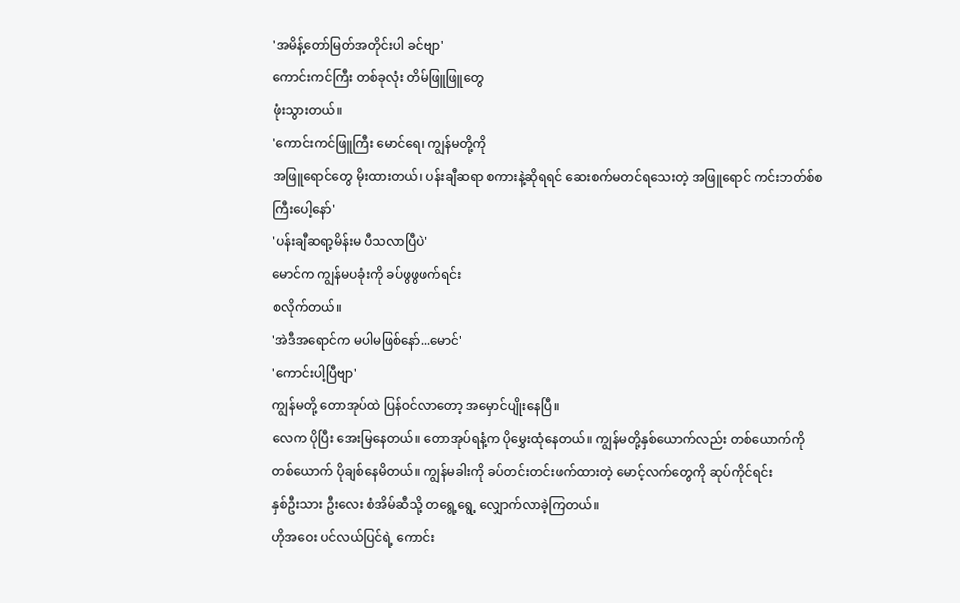'အမိန့်တော်မြတ်အတိုင်းပါ ခင်ဗျာ'
ကောင်းကင်ကြီး တစ်ခုလုံး တိမ်ဖြူဖြူတွေ
ဖုံးသွားတယ်။
'ကောင်းကင်ဖြူကြီး မောင်ရေ၊ ကျွန်မတို့ကို
အဖြူရောင်တွေ မိုးထားတယ်၊ ပန်းချီဆရာ စကားနဲ့ဆိုရရင် ဆေးစက်မတင်ရသေးတဲ့ အဖြူရောင် ကင်းဘတ်စ်စ
ကြီးပေါ့နော်'
'ပန်းချီဆရာ့မိန်းမ ပီသလာပြီပဲ'
မောင်က ကျွန်မပခုံးကို ခပ်ဖွဖွဖက်ရင်း
စလိုက်တယ်။
'အဲဒီအရောင်က မပါမဖြစ်နော်...မောင်'
'ကောင်းပါ့ပြီဗျာ'
ကျွန်မတို့ တောအုပ်ထဲ ပြန်ဝင်လာတော့ အမှောင်ပျိုးနေပြီ။
လေက ပိုပြီး အေးမြနေတယ်။ တောအုပ်ရနံ့က ပိုမွှေးထုံနေတယ်။ ကျွန်မတို့နှစ်ယောက်လည်း တစ်ယောက်ကို
တစ်ယောက် ပိုချစ်နေမိတယ်။ ကျွန်မခါးကို ခပ်တင်းတင်းဖက်ထားတဲ့ မောင့်လက်တွေကို ဆုပ်ကိုင်ရင်း
နှစ်ဦးသား ဦးလေး စံအိမ်ဆီသို့ တရွေ့ရွေ့ လျှောက်လာခဲ့ကြတယ်။
ဟိုအဝေး ပင်လယ်ပြင်ရဲ့ ကောင်း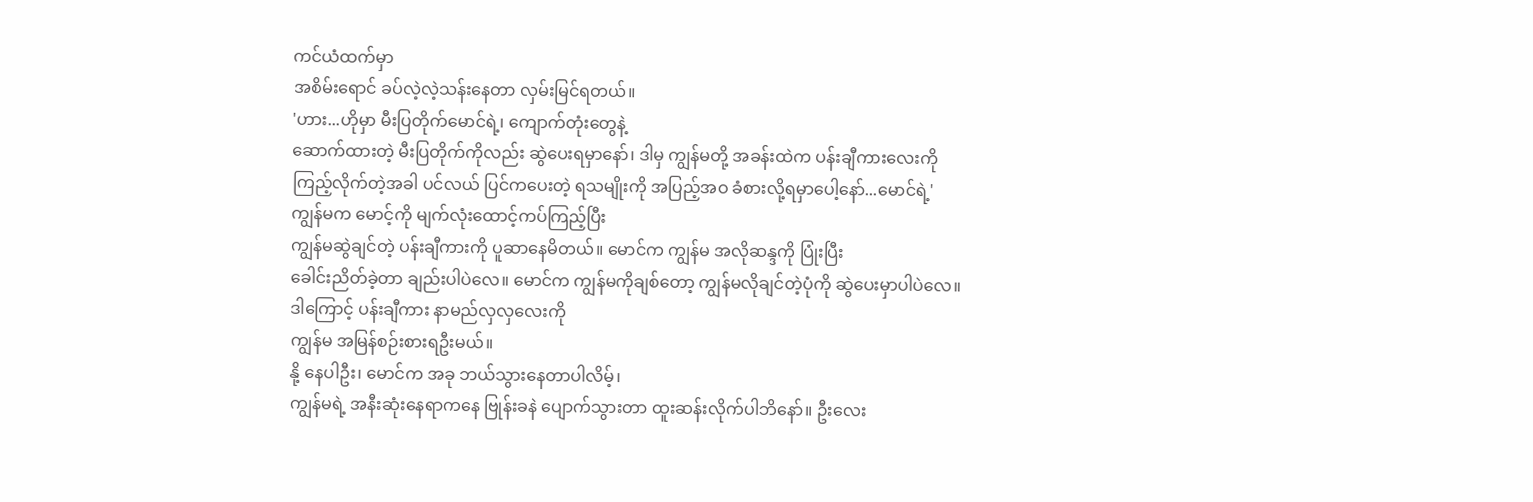ကင်ယံထက်မှာ
အစိမ်းရောင် ခပ်လဲ့လဲ့သန်းနေတာ လှမ်းမြင်ရတယ်။
'ဟား...ဟိုမှာ မီးပြတိုက်မောင်ရဲ့၊ ကျောက်တုံးတွေနဲ့
ဆောက်ထားတဲ့ မီးပြတိုက်ကိုလည်း ဆွဲပေးရမှာနော်၊ ဒါမှ ကျွန်မတို့ အခန်းထဲက ပန်းချီကားလေးကို
ကြည့်လိုက်တဲ့အခါ ပင်လယ် ပြင်ကပေးတဲ့ ရသမျိုးကို အပြည့်အဝ ခံစားလို့ရမှာပေါ့နော်...မောင်ရဲ့'
ကျွန်မက မောင့်ကို မျက်လုံးထောင့်ကပ်ကြည့်ပြီး
ကျွန်မဆွဲချင်တဲ့ ပန်းချီကားကို ပူဆာနေမိတယ်။ မောင်က ကျွန်မ အလိုဆန္ဒကို ပြုံးပြီး
ခေါင်းညိတ်ခဲ့တာ ချည်းပါပဲလေ။ မောင်က ကျွန်မကိုချစ်တော့ ကျွန်မလိုချင်တဲ့ပုံကို ဆွဲပေးမှာပါပဲလေ။
ဒါကြောင့် ပန်းချီကား နာမည်လှလှလေးကို
ကျွန်မ အမြန်စဉ်းစားရဦးမယ်။
နို့ နေပါဦး၊ မောင်က အခု ဘယ်သွားနေတာပါလိမ့်၊
ကျွန်မရဲ့ အနီးဆုံးနေရာကနေ ဗြုန်းခနဲ ပျောက်သွားတာ ထူးဆန်းလိုက်ပါဘိနော်။ ဦးလေး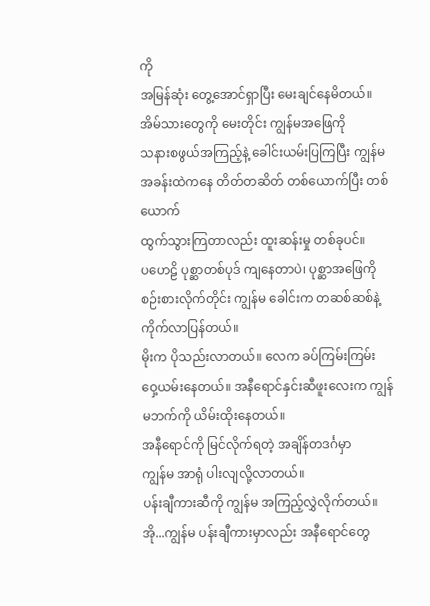ကို
အမြန်ဆုံး တွေ့အောင်ရှာပြီး မေးချင်နေမိတယ်။ အိမ်သားတွေကို မေးတိုင်း ကျွန်မအဖြေကို
သနားစဖွယ်အကြည့်နဲ့ ခေါင်းယမ်းပြကြပြီး ကျွန်မအခန်းထဲကနေ တိတ်တဆိတ် တစ်ယောက်ပြီး တစ်ယောက်
ထွက်သွားကြတာလည်း ထူးဆန်းမှု တစ်ခုပင်။
ပဟေဠိ ပုစ္ဆာတစ်ပုဒ် ကျနေတာပဲ၊ ပုစ္ဆာအဖြေကို
စဉ်းစားလိုက်တိုင်း ကျွန်မ ခေါင်းက တဆစ်ဆစ်နဲ့ ကိုက်လာပြန်တယ်။
မိုးက ပိုသည်းလာတယ်။ လေက ခပ်ကြမ်းကြမ်း
ဝှေ့ယမ်းနေတယ်။ အနီရောင်နှင်းဆီဖူးလေးက ကျွန် မဘက်ကို ယိမ်းထိုးနေတယ်။
အနီရောင်ကို မြင်လိုက်ရတဲ့ အချိန်တဒင်္ဂမှာ
ကျွန်မ အာရုံ ပါးလျလို့လာတယ်။
ပန်းချီကားဆီကို ကျွန်မ အကြည့်လွှဲလိုက်တယ်။
အို...ကျွန်မ ပန်းချီကားမှာလည်း အနီရောင်တွေ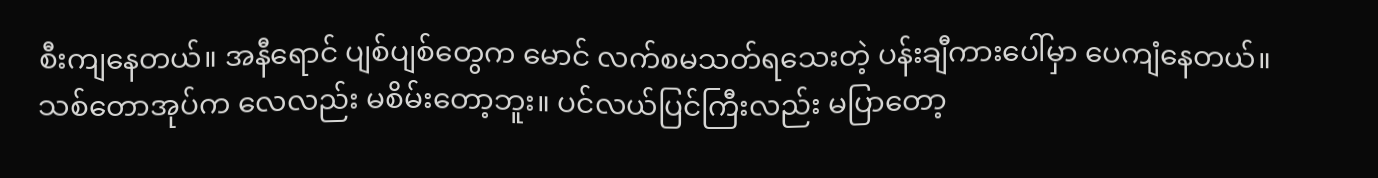စီးကျနေတယ်။ အနီရောင် ပျစ်ပျစ်တွေက မောင် လက်စမသတ်ရသေးတဲ့ ပန်းချီကားပေါ်မှာ ပေကျံနေတယ်။
သစ်တောအုပ်က လေလည်း မစိမ်းတော့ဘူး။ ပင်လယ်ပြင်ကြီးလည်း မပြာတော့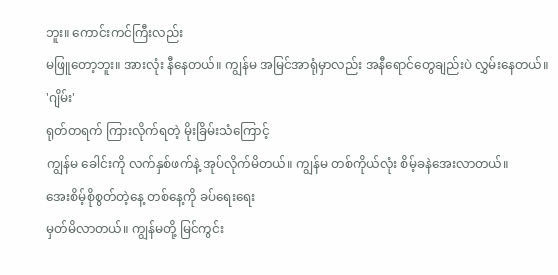ဘူး။ ကောင်းကင်ကြီးလည်း
မဖြူတော့ဘူး။ အားလုံး နီနေတယ်။ ကျွန်မ အမြင်အာရုံမှာလည်း အနီရောင်တွေချည်းပဲ လွှမ်းနေတယ်။
'ဂျိမ်း'
ရုတ်တရက် ကြားလိုက်ရတဲ့ မိုးခြိမ်းသံကြောင့်
ကျွန်မ ခေါင်းကို လက်နှစ်ဖက်နဲ့ အုပ်လိုက်မိတယ်။ ကျွန်မ တစ်ကိုယ်လုံး စိမ့်ခနဲအေးလာတယ်။
အေးစိမ့်စိုစွတ်တဲ့နေ့ တစ်နေ့ကို ခပ်ရေးရေး
မှတ်မိလာတယ်။ ကျွန်မတို့ မြင်ကွင်း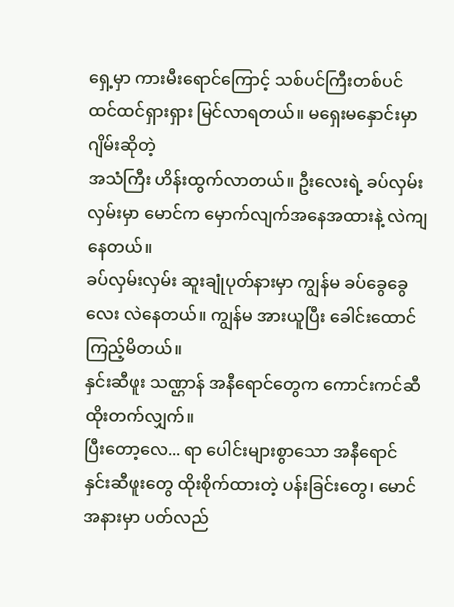ရှေ့မှာ ကားမီးရောင်ကြောင့် သစ်ပင်ကြီးတစ်ပင် ထင်ထင်ရှားရှား မြင်လာရတယ်။ မရှေးမနှောင်းမှာ ဂျိမ်းဆိုတဲ့
အသံကြီး ဟိန်းထွက်လာတယ်။ ဦးလေးရဲ့ ခပ်လှမ်းလှမ်းမှာ မောင်က မှောက်လျက်အနေအထားနဲ့ လဲကျနေတယ်။
ခပ်လှမ်းလှမ်း ဆူးချုံပုတ်နားမှာ ကျွန်မ ခပ်ခွေခွေလေး လဲနေတယ်။ ကျွန်မ အားယူပြီး ခေါင်းထောင်ကြည့်မိတယ်။
နှင်းဆီဖူး သဏ္ဌာန် အနီရောင်တွေက ကောင်းကင်ဆီ
ထိုးတက်လျှက်။
ပြီးတော့လေ... ရာ ပေါင်းများစွာသော အနီရောင်
နှင်းဆီဖူးတွေ ထိုးစိုက်ထားတဲ့ ပန်းခြင်းတွေ၊ မောင်အနားမှာ ပတ်လည်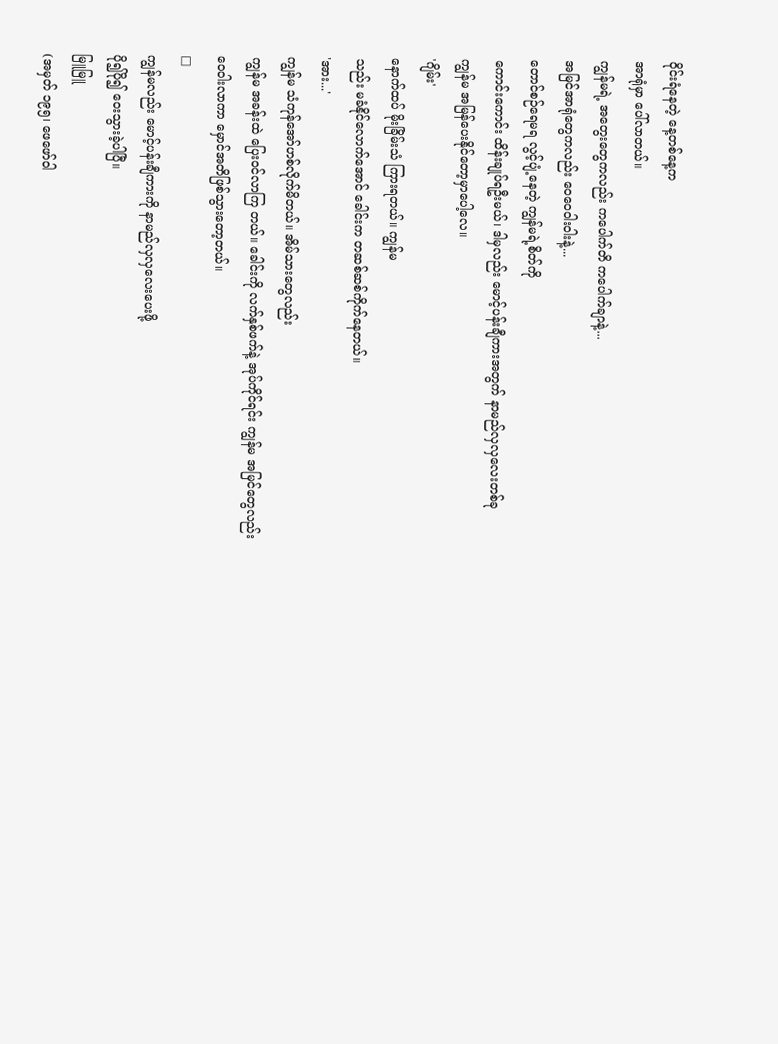ဝိုင်းရံနေတဲ့ နေ့တစ်နေ့က
အာရုံမှာ ပေါ်လာတယ်။
ကျွန်မရဲ့ အတွေးတွေကလည်း ကပေါက်တိ ကပေါက်ချာနဲ့...
အမြင်အာရုံတွေကလည်း ဝေဝေဝါးဝါးနဲ့...
တောင်စဉ်ရေမရ လွင့်ပျံ့နေတဲ့ ကျွန်မရဲ့စိတ်ကို
ကောင်းကောင်း ထိန်းချုပ်ရဦးမယ်၊ ဒါမှလည်း မောင့်ပန်းချီကားအတွက် နာမည်လှလှလေးတစ်ခု
ကျွန်မ အမြန်ပေးနိုင်တော့မှာပေါ့လေ။
'ဂျိမ်း'
နောက်ထပ် မိုးခြိမ်းသံ ကြားရတယ်။ ကျွန်မ
သည်း မခံနိုင်လောက်အောင် ခေါင်းက တဆစ်ဆစ်ကိုက်နေတယ်။
'အား...'
ကျွန်မ သံကုန်အော်ဟစ်လိုက်မိတယ်။ အိမ်သားတွေလည်း
ကျွန်မ အခန်းထဲ ပြေးဝင်လာကြ တယ်။ ခေါင်းကို လက်နှစ်ဖက်နဲ့ အုပ်ကိုင်ရင်း ကျွန်မ အမြင်တွေလည်း
ဝေဝါးလာကာ မှောင်အတိဖြစ်သွားတော့တယ်။
□
ကျွန်မလည်း မောင့်ပန်းချီကားကို နာမည်လှလှလေးပေးဖို့
ပို၍ပို၍ ဝေးသွားခဲ့ပါပြီ။
မြူမြူ
(အမှတ် ၁၉၅၊ ဖေဖော်ဝါ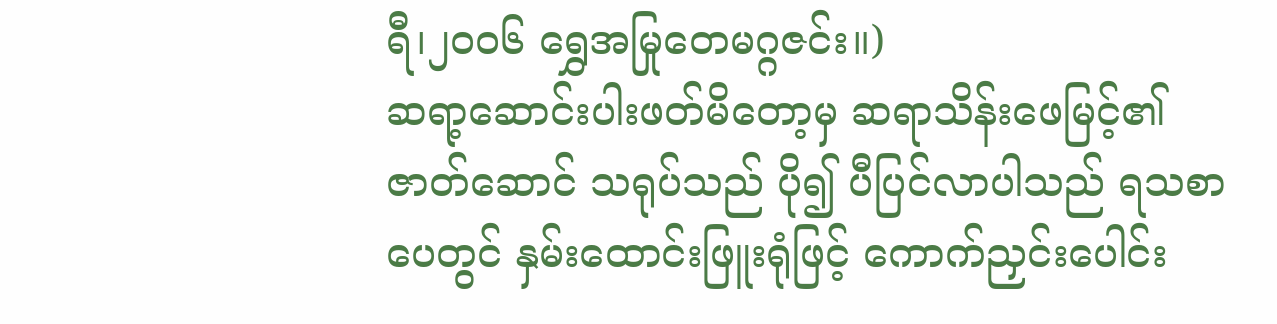ရီ၊၂၀၀၆ ရွှေအမြုတေမဂ္ဂဇင်း။)
ဆရာ့ဆောင်းပါးဖတ်မိတော့မှ ဆရာသိန်းဖေမြင့်၏ ဇာတ်ဆောင် သရုပ်သည် ပို၍ ပီပြင်လာပါသည် ရသစာပေတွင် နှမ်းထောင်းဖြူးရုံဖြင့် ကောက်ညှင်းပေါင်း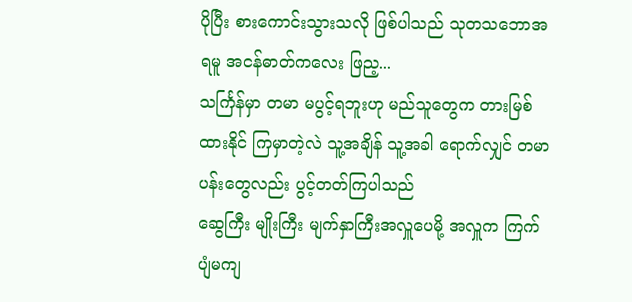ပိုပြီး စားကောင်းသွားသလို ဖြစ်ပါသည် သုတသဘောအရမူ အငန်ဓာတ်ကလေး ဖြည့...
သင်္ကြန်မှာ တမာ မပွင့်ရဘူးဟု မည်သူတွေက တားမြစ်ထားနိုင် ကြမှာတဲ့လဲ သူ့အချိန် သူ့အခါ ရောက်လျှင် တမာပန်းတွေလည်း ပွင့်တတ်ကြပါသည်
ဆွေကြီး မျိုးကြီး မျက်နှာကြီးအလှူပေမို့ အလှူက ကြက်ပျံမကျ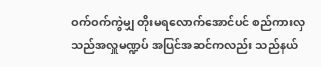ဝက်ဝက်ကွဲမျှ တိုးမရလောက်အောင်ပင် စည်ကားလှသည်အလှူမဏ္ဍပ် အပြင်အဆင်ကလည်း သည်နယ်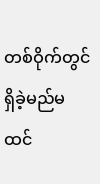တစ်ဝိုက်တွင် ရှိခဲ့မည်မထင်